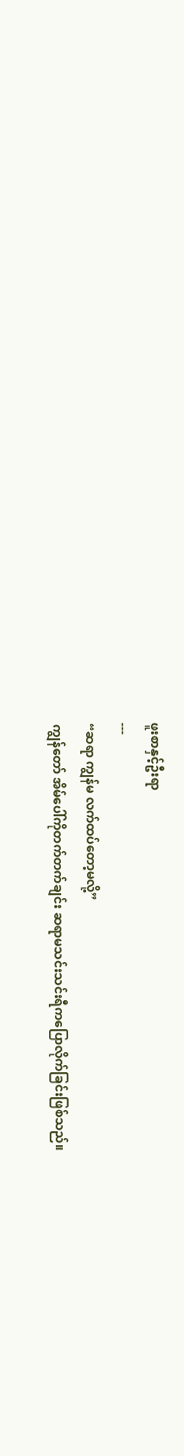ဖူးစာနှင့်ဦးရာ
---
“ဆရာ ကျွန်မ လက်ထပ်တော့မလို့”
ကျွန်တော် အိမ်ပေါ်ကိုတက်တက်ချင်း ဆရာမသင်းသင်းရီကပြောလိုက်ခြင်းဖြစ်သည်။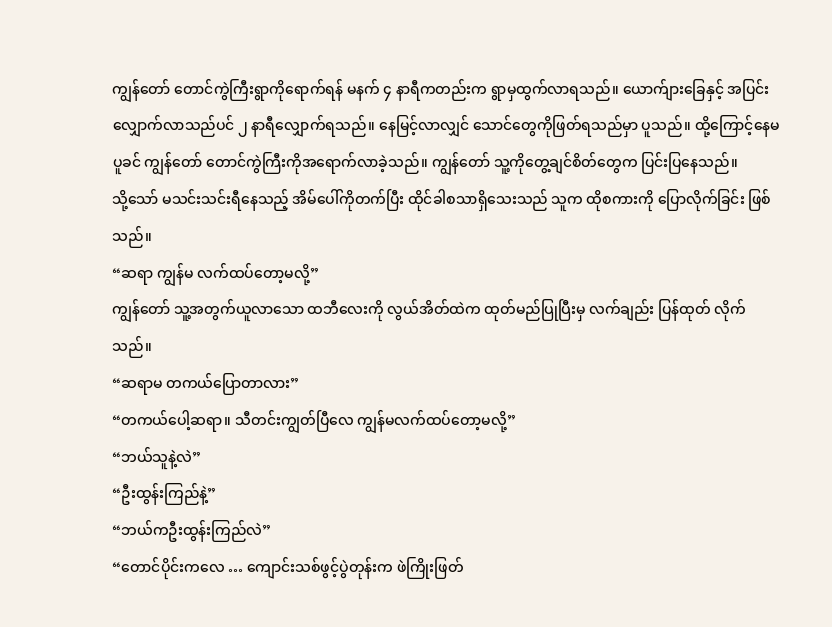ကျွန်တော် တောင်ကွဲကြီးရွာကိုရောက်ရန် မနက် ၄ နာရီကတည်းက ရွာမှထွက်လာရသည်။ ယောက်ျားခြေနှင့် အပြင်းလျှောက်လာသည်ပင် ၂ နာရီလျှောက်ရသည်။ နေမြင့်လာလျှင် သောင်တွေကိုဖြတ်ရသည်မှာ ပူသည်။ ထို့ကြောင့်နေမပူခင် ကျွန်တော် တောင်ကွဲကြီးကိုအရောက်လာခဲ့သည်။ ကျွန်တော် သူ့ကိုတွေ့ချင်စိတ်တွေက ပြင်းပြနေသည်။
သို့သော် မသင်းသင်းရီနေသည့် အိမ်ပေါ်ကိုတက်ပြီး ထိုင်ခါစသာရှိသေးသည် သူက ထိုစကားကို ပြောလိုက်ခြင်း ဖြစ်သည်။
“ဆရာ ကျွန်မ လက်ထပ်တော့မလို့”
ကျွန်တော် သူ့အတွက်ယူလာသော ထဘီလေးကို လွယ်အိတ်ထဲက ထုတ်မည်ပြုပြီးမှ လက်ချည်း ပြန်ထုတ် လိုက်သည်။
“ဆရာမ တကယ်ပြောတာလား”
“တကယ်ပေါ့ဆရာ။ သီတင်းကျွတ်ပြီလေ ကျွန်မလက်ထပ်တော့မလို့”
“ဘယ်သူနဲ့လဲ”
“ဦးထွန်းကြည်နဲ့”
“ဘယ်ကဦးထွန်းကြည်လဲ”
“တောင်ပိုင်းကလေ … ကျောင်းသစ်ဖွင့်ပွဲတုန်းက ဖဲကြိုးဖြတ်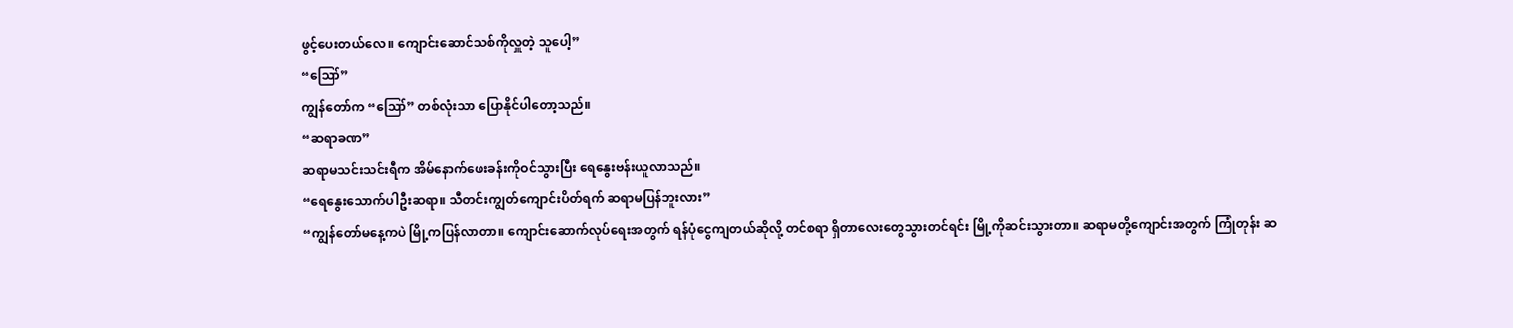ဖွင့်ပေးတယ်လေ။ ကျောင်းဆောင်သစ်ကိုလှူတဲ့ သူပေါ့”
“ဪ”
ကျွန်တော်က “ဪ” တစ်လုံးသာ ပြောနိုင်ပါတော့သည်။
“ဆရာခဏ”
ဆရာမသင်းသင်းရီက အိမ်နောက်ဖေးခန်းကိုဝင်သွားပြီး ရေနွေးဗန်းယူလာသည်။
“ရေနွေးသောက်ပါဦးဆရာ။ သီတင်းကျွတ်ကျောင်းပိတ်ရက် ဆရာမပြန်ဘူးလား”
“ကျွန်တော်မနေ့ကပဲ မြို့ကပြန်လာတာ။ ကျောင်းဆောက်လုပ်ရေးအတွက် ရန်ပုံငွေကျတယ်ဆိုလို့ တင်စရာ ရှိတာလေးတွေသွားတင်ရင်း မြို့ကိုဆင်းသွားတာ။ ဆရာမတို့ကျောင်းအတွက် ကြုံတုန်း ဆ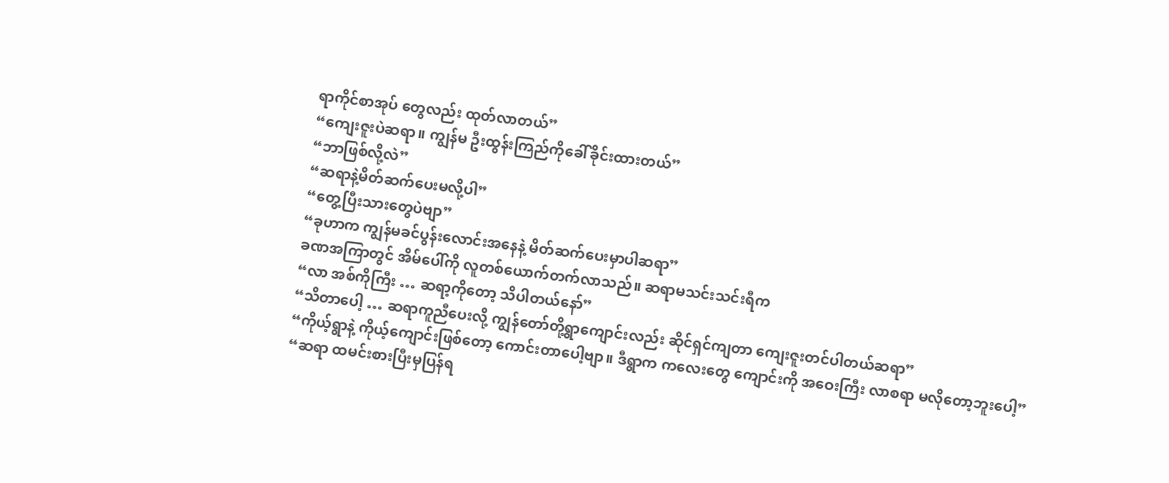ရာကိုင်စာအုပ် တွေလည်း ထုတ်လာတယ်”
“ကျေးဇူးပဲဆရာ။ ကျွန်မ ဦးထွန်းကြည်ကိုခေါ်ခိုင်းထားတယ်”
“ဘာဖြစ်လို့လဲ”
“ဆရာနဲ့မိတ်ဆက်ပေးမလို့ပါ”
“တွေ့ပြီးသားတွေပဲဗျာ”
“ခုဟာက ကျွန်မခင်ပွန်းလောင်းအနေနဲ့ မိတ်ဆက်ပေးမှာပါဆရာ”
ခဏအကြာတွင် အိမ်ပေါ်ကို လူတစ်ယောက်တက်လာသည်။ ဆရာမသင်းသင်းရီက
“လာ အစ်ကိုကြီး … ဆရာ့ကိုတော့ သိပါတယ်နော်”
“သိတာပေါ့ … ဆရာကူညီပေးလို့ ကျွန်တော်တို့ရွာကျောင်းလည်း ဆိုင်ရှင်ကျတာ ကျေးဇူးတင်ပါတယ်ဆရာ”
“ကိုယ့်ရွာနဲ့ ကိုယ့်ကျောင်းဖြစ်တော့ ကောင်းတာပေါ့ဗျာ။ ဒီရွာက ကလေးတွေ ကျောင်းကို အဝေးကြီး လာစရာ မလိုတော့ဘူးပေါ့”
“ဆရာ ထမင်းစားပြီးမှပြန်ရ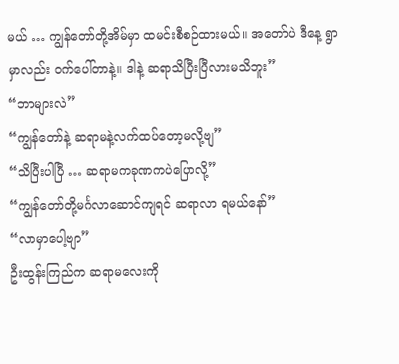မယ် … ကျွန်တော်တို့အိမ်မှာ ထမင်းစီစဉ်ထားမယ်။ အတော်ပဲ ဒီနေ့ ရွာမှာလည်း ဝက်ပေါ်တာနဲ့။ ဒါနဲ့ ဆရာသိပြီးပြီလားမသိဘူး”
“ဘာများလဲ”
“ကျွန်တော်နဲ့ ဆရာမနဲ့လက်ထပ်တော့မလို့ဗျ”
“သိပြီးပါပြီ … ဆရာမကခုဏကပဲပြောလို့”
“ကျွန်တော်တို့မင်္ဂလာဆောင်ကျရင် ဆရာလာ ရမယ်နော်”
“လာမှာပေါ့ဗျာ”
ဦးထွန်းကြည်က ဆရာမလေးကို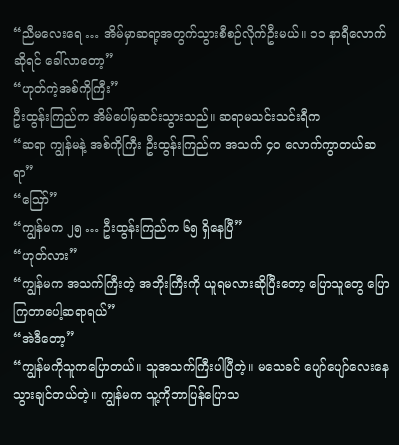“ညီမလေးရေ … အိမ်မှာဆရာ့အတွက်သွားစီစဉ်လိုက်ဦးမယ်။ ၁၁ နာရီလောက်ဆိုရင် ခေါ်လာတော့”
“ဟုတ်ကဲ့အစ်ကိုကြီး”
ဦးထွန်းကြည်က အိမ်ပေါ်မှဆင်းသွားသည်။ ဆရာမသင်းသင်းရီက
“ဆရာ ကျွန်မနဲ့ အစ်ကိုကြီး ဦးထွန်းကြည်က အသက် ၄၀ လောက်ကွာတယ်ဆရာ”
“ဪ”
“ကျွန်မက ၂၅ … ဦးထွန်းကြည်က ၆၅ ရှိနေပြီ”
“ဟုတ်လား”
“ကျွန်မက အသက်ကြီးတဲ့ အဘိုးကြီးကို ယူရမလားဆိုပြီးတော့ ပြောသူတွေ ပြောကြတာပေါ့ဆရာရယ်”
“အဲဒီတော့”
“ကျွန်မကိုသူကပြောတယ်။ သူအသက်ကြီးပါပြီတဲ့။ မသေခင် ပျော်ပျော်လေးနေသွားချင်တယ်တဲ့။ ကျွန်မက သူ့ကိုဘာပြန်ပြောသ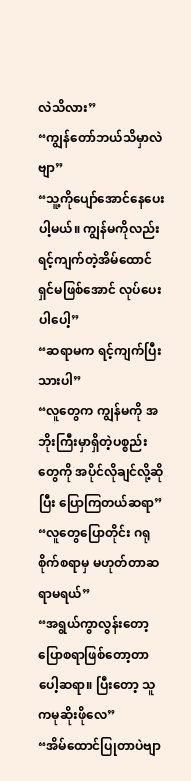လဲသိလား”
“ကျွန်တော်ဘယ်သိမှာလဲဗျာ”
“သူ့ကိုပျော်အောင်နေပေးပါ့မယ်။ ကျွန်မကိုလည်း ရင့်ကျက်တဲ့အိမ်ထောင်ရှင်မဖြစ်အောင် လုပ်ပေးပါပေါ့”
“ဆရာမက ရင့်ကျက်ပြီးသားပါ”
“လူတွေက ကျွန်မကို အဘိုးကြီးမှာရှိတဲ့ပစ္စည်းတွေကို အပိုင်လိုချင်လို့ဆိုပြီး ပြောကြတယ်ဆရာ”
“လူတွေပြောတိုင်း ဂရုစိုက်စရာမှ မဟုတ်တာဆရာမရယ်”
“အရွယ်ကွာလွန်းတော့ ပြောစရာဖြစ်တော့တာပေါ့ဆရာ။ ပြီးတော့ သူကမုဆိုးဖိုလေ”
“အိမ်ထောင်ပြုတာပဲဗျာ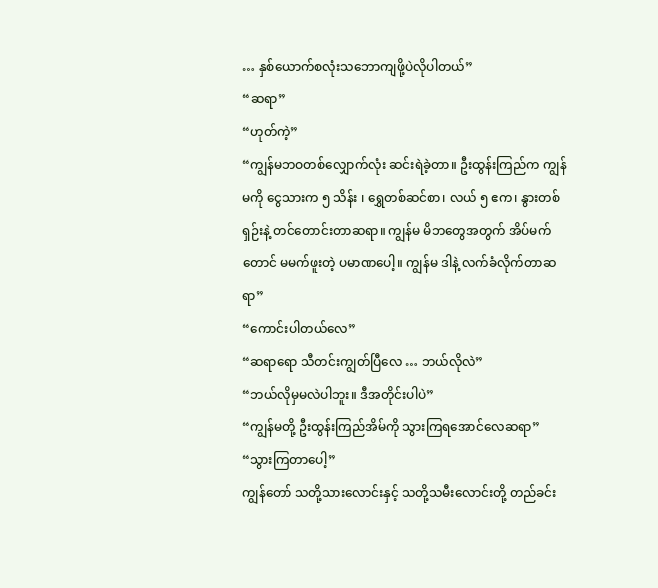… နှစ်ယောက်စလုံးသဘောကျဖို့ပဲလိုပါတယ်”
“ဆရာ”
“ဟုတ်ကဲ့”
“ကျွန်မဘဝတစ်လျှောက်လုံး ဆင်းရဲခဲ့တာ။ ဦးထွန်းကြည်က ကျွန်မကို ငွေသားက ၅ သိန်း ၊ ရွှေတစ်ဆင်စာ၊ လယ် ၅ ဧက၊ နွားတစ်ရှဉ်းနဲ့ တင်တောင်းတာဆရာ။ ကျွန်မ မိဘတွေအတွက် အိပ်မက်တောင် မမက်ဖူးတဲ့ ပမာဏပေါ့။ ကျွန်မ ဒါနဲ့ လက်ခံလိုက်တာဆရာ”
“ကောင်းပါတယ်လေ”
“ဆရာရော သီတင်းကျွတ်ပြီလေ … ဘယ်လိုလဲ”
“ဘယ်လိုမှမလဲပါဘူး။ ဒီအတိုင်းပါပဲ”
“ကျွန်မတို့ ဦးထွန်းကြည်အိမ်ကို သွားကြရအောင်လေဆရာ”
“သွားကြတာပေါ့”
ကျွန်တော် သတို့သားလောင်းနှင့် သတို့သမီးလောင်းတို့ တည်ခင်း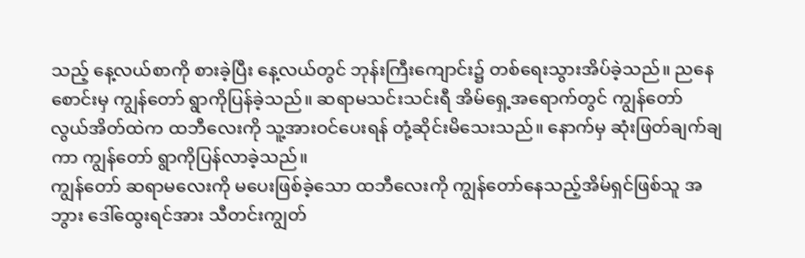သည့် နေ့လယ်စာကို စားခဲ့ပြီး နေ့လယ်တွင် ဘုန်းကြီးကျောင်း၌ တစ်ရေးသွားအိပ်ခဲ့သည်။ ညနေစောင်းမှ ကျွန်တော် ရွာကိုပြန်ခဲ့သည်။ ဆရာမသင်းသင်းရီ အိမ်ရှေ့အရောက်တွင် ကျွန်တော် လွယ်အိတ်ထဲက ထဘီလေးကို သူ့အားဝင်ပေးရန် တုံ့ဆိုင်းမိသေးသည်။ နောက်မှ ဆုံးဖြတ်ချက်ချကာ ကျွန်တော် ရွာကိုပြန်လာခဲ့သည်။
ကျွန်တော် ဆရာမလေးကို မပေးဖြစ်ခဲ့သော ထဘီလေးကို ကျွန်တော်နေသည့်အိမ်ရှင်ဖြစ်သူ အဘွား ဒေါ်ထွေးရင်အား သီတင်းကျွတ်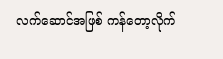လက်ဆောင်အဖြစ် ကန်တော့လိုက်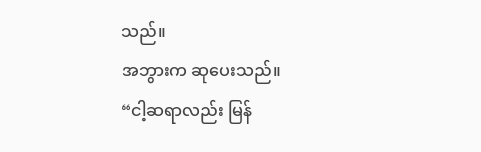သည်။
အဘွားက ဆုပေးသည်။
“ငါ့ဆရာလည်း မြန်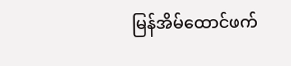မြန်အိမ်ထောင်ဖက်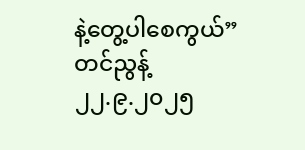နဲ့တွေ့ပါစေကွယ်”
တင်ညွန့်
၂၂.၉.၂၀၂၅